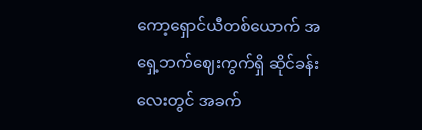ကော့ရှောင်ယီတစ်ယောက် အရှေ့ဘက်ဈေးကွက်ရှိ ဆိုင်ခန်းလေးတွင် အခက်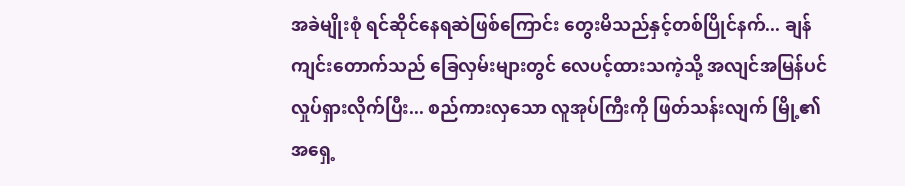အခဲမျိုးစုံ ရင်ဆိုင်နေရဆဲဖြစ်ကြောင်း တွေးမိသည်နှင့်တစ်ပြိုင်နက်... ချန်ကျင်းတောက်သည် ခြေလှမ်းများတွင် လေပင့်ထားသကဲ့သို့ အလျင်အမြန်ပင် လှုပ်ရှားလိုက်ပြီး... စည်ကားလှသော လူအုပ်ကြီးကို ဖြတ်သန်းလျက် မြို့၏ အရှေ့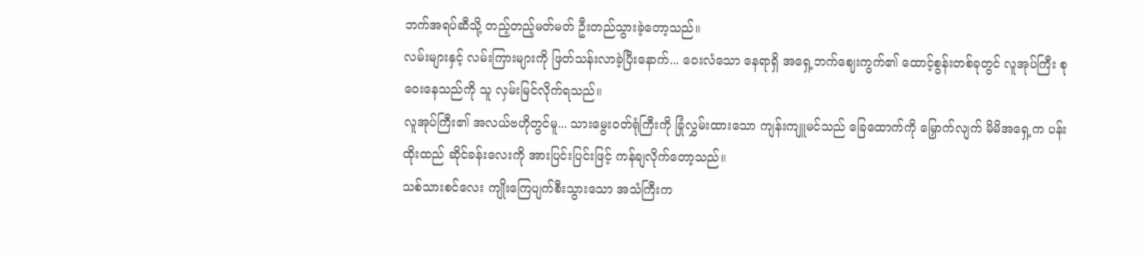ဘက်အရပ်ဆီသို့ တည့်တည့်မတ်မတ် ဦးတည်သွားခဲ့တော့သည်။
လမ်းများနှင့် လမ်းကြားများကို ဖြတ်သန်းလာခဲ့ပြီးနောက်... ဝေးလံသော နေရာရှိ အရှေ့ဘက်ဈေးကွက်၏ ထောင့်စွန်းတစ်ခုတွင် လူအုပ်ကြီး စုဝေးနေသည်ကို သူ လှမ်းမြင်လိုက်ရသည်။
လူအုပ်ကြီး၏ အလယ်ဗဟိုတွင်မူ... သားမွေးဝတ်ရုံကြီးကို ခြုံလွှမ်းထားသော ကျန်းကျူမင်သည် ခြေထောက်ကို မြှောက်လျက် မိမိအရှေ့က ပန်းထိုးထည် ဆိုင်ခန်းလေးကို အားပြင်းပြင်းဖြင့် ကန်ချလိုက်တော့သည်။
သစ်သားစင်လေး ကျိုးကြေပျက်စီးသွားသော အသံကြီးက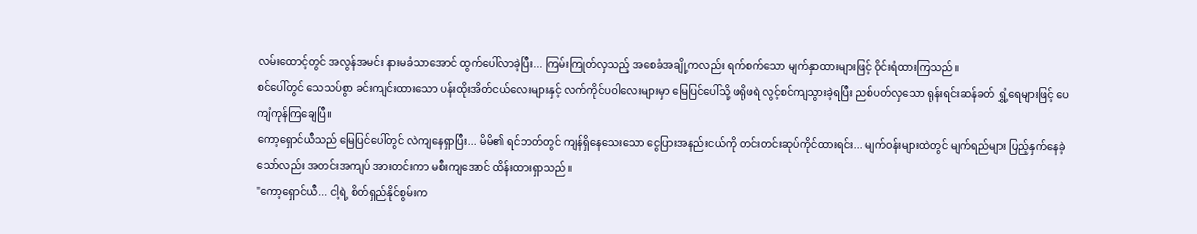လမ်းထောင့်တွင် အလွန်အမင်း နားမခံသာအောင် ထွက်ပေါ်လာခဲ့ပြီး... ကြမ်းကြုတ်လှသည့် အစေခံအချို့ကလည်း ရက်စက်သော မျက်နှာထားများဖြင့် ဝိုင်းရံထားကြသည်။
စင်ပေါ်တွင် သေသပ်စွာ ခင်းကျင်းထားသော ပန်းထိုးအိတ်ငယ်လေးများနှင့် လက်ကိုင်ပဝါလေးများမှာ မြေပြင်ပေါ်သို့ ဖရိုဖရဲ လွင့်စင်ကျသွားခဲ့ရပြီး ညစ်ပတ်လှသော ရုန်းရင်းဆန်ခတ် ရွှံ့ရေများဖြင့် ပေကျံကုန်ကြချေပြီ။
ကော့ရှောင်ယီသည် မြေပြင်ပေါ်တွင် လဲကျနေရှာပြီး... မိမိ၏ ရင်ဘတ်တွင် ကျန်ရှိနေသေးသော ငွေပြားအနည်းငယ်ကို တင်းတင်းဆုပ်ကိုင်ထားရင်း... မျက်ဝန်းများထဲတွင် မျက်ရည်များ ပြည့်နှက်နေခဲ့သော်လည်း အတင်းအကျပ် အားတင်းကာ မစီးကျအောင် ထိန်းထားရှာသည်။
"ကော့ရှောင်ယီ... ငါ့ရဲ့ စိတ်ရှည်နိုင်စွမ်းက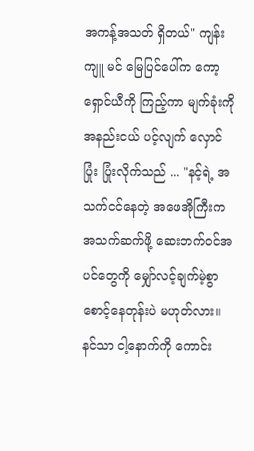အကန့်အသတ် ရှိတယ်" ကျန်းကျူ မင် မြေပြင်ပေါ်က ကော့ရှောင်ယီကို ကြည့်ကာ မျက်ခုံးကို အနည်းငယ် ပင့်လျက် လှောင်ပြုံး ပြုံးလိုက်သည် ... "နင့်ရဲ့ အသက်ငင်နေတဲ့ အဖေအိုကြီးက အသက်ဆက်ဖို့ ဆေးဘက်ဝင်အပင်တွေကို မျှော်လင့်ချက်မဲ့စွာ စောင့်နေတုန်းပဲ မဟုတ်လား။ နင်သာ ငါ့နောက်ကို ကောင်း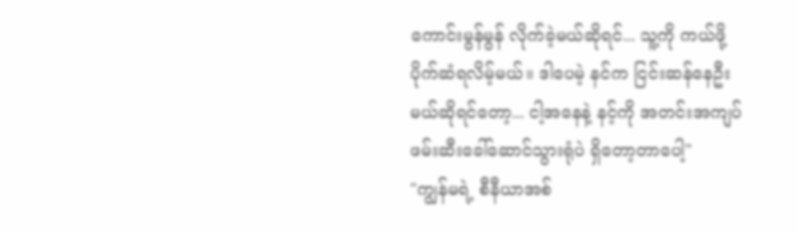ကောင်းမွန်မွန် လိုက်ခဲ့မယ်ဆိုရင်... သူ့ကို ကယ်ဖို့ ပိုက်ဆံရလိမ့်မယ်။ ဒါပေမဲ့ နင်က ငြင်းဆန်နေဦးမယ်ဆိုရင်တော့... ငါ့အနေနဲ့ နင့်ကို အတင်းအကျပ် ဖမ်းဆီးခေါ်ဆောင်သွားရုံပဲ ရှိတော့တာပေါ့"
"ကျွန်မရဲ့ စီနီယာအစ်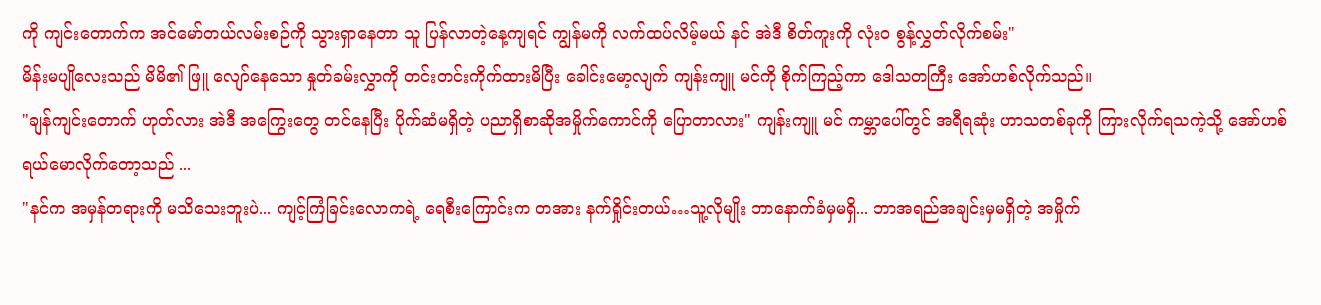ကို ကျင်းတောက်က အင်မော်တယ်လမ်းစဉ်ကို သွားရှာနေတာ သူ ပြန်လာတဲ့နေ့ကျရင် ကျွန်မကို လက်ထပ်လိမ့်မယ် နင် အဲဒီ စိတ်ကူးကို လုံးဝ စွန့်လွှတ်လိုက်စမ်း"
မိန်းမပျိုလေးသည် မိမိ၏ ဖြူ လျော်နေသော နှုတ်ခမ်းလွှာကို တင်းတင်းကိုက်ထားမိပြီး ခေါင်းမော့လျက် ကျန်းကျူ မင်ကို စိုက်ကြည့်ကာ ဒေါသတကြီး အော်ဟစ်လိုက်သည်။
"ချန်ကျင်းတောက် ဟုတ်လား အဲဒီ အကြွေးတွေ တင်နေပြီး ပိုက်ဆံမရှိတဲ့ ပညာရှိစာဆိုအမှိုက်ကောင်ကို ပြောတာလား" ကျန်းကျူ မင် ကမ္ဘာပေါ်တွင် အရီရဆုံး ဟာသတစ်ခုကို ကြားလိုက်ရသကဲ့သို့ အော်ဟစ်ရယ်မောလိုက်တော့သည် ...
"နင်က အမှန်တရားကို မသိသေးဘူးပဲ... ကျင့်ကြံခြင်းလောကရဲ့ ရေစီးကြောင်းက တအား နက်ရှိုင်းတယ်…သူ့လိုမျိုး ဘာနောက်ခံမှမရှိ... ဘာအရည်အချင်းမှမရှိတဲ့ အမှိုက်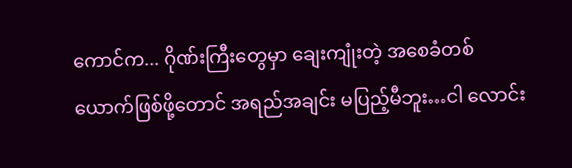ကောင်က... ဂိုဏ်းကြီးတွေမှာ ချေးကျုံးတဲ့ အစေခံတစ်ယောက်ဖြစ်ဖို့တောင် အရည်အချင်း မပြည့်မီဘူး…ငါ လောင်း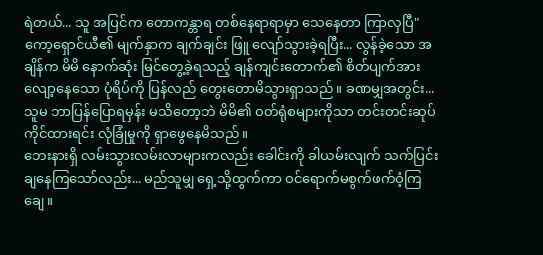ရဲတယ်... သူ အပြင်က တောကန္တာရ တစ်နေရာရာမှာ သေနေတာ ကြာလှပြီ"
ကော့ရှောင်ယီ၏ မျက်နှာက ချက်ချင်း ဖြူ လျော်သွားခဲ့ရပြီး... လွန်ခဲ့သော အချိန်က မိမိ နောက်ဆုံး မြင်တွေ့ခဲ့ရသည့် ချန်ကျင်းတောက်၏ စိတ်ပျက်အားလျော့နေသော ပုံရိပ်ကို ပြန်လည် တွေးတောမိသွားရှာသည်။ ခဏမျှအတွင်း... သူမ ဘာပြန်ပြောရမှန်း မသိတော့ဘဲ မိမိ၏ ဝတ်ရုံစများကိုသာ တင်းတင်းဆုပ်ကိုင်ထားရင်း လုံခြုံမှုကို ရှာဖွေနေမိသည်။
ဘေးနားရှိ လမ်းသွားလမ်းလာများကလည်း ခေါင်းကို ခါယမ်းလျက် သက်ပြင်းချနေကြသော်လည်း... မည်သူမျှ ရှေ့သို့ထွက်ကာ ဝင်ရောက်မစွက်ဖက်ဝံ့ကြချေ။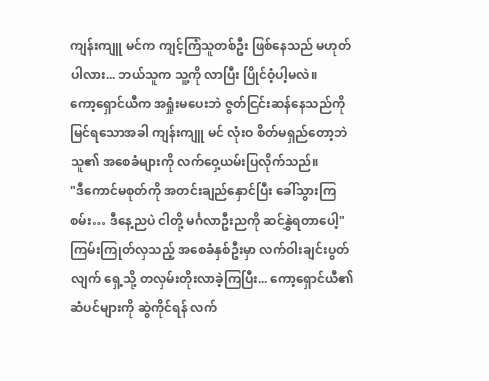ကျန်းကျူ မင်က ကျင့်ကြံသူတစ်ဦး ဖြစ်နေသည် မဟုတ်ပါလား... ဘယ်သူက သူ့ကို လာပြီး ပြိုင်ဝံ့ပါ့မလဲ။
ကော့ရှောင်ယီက အရှုံးမပေးဘဲ ဇွတ်ငြင်းဆန်နေသည်ကို မြင်ရသောအခါ ကျန်းကျူ မင် လုံးဝ စိတ်မရှည်တော့ဘဲ သူ၏ အစေခံများကို လက်ဝှေ့ယမ်းပြလိုက်သည်။
"ဒီကောင်မစုတ်ကို အတင်းချည်နှောင်ပြီး ခေါ်သွားကြစမ်း… ဒီနေ့ညပဲ ငါတို့ မင်္ဂလာဦးညကို ဆင်နွှဲရတာပေါ့"
ကြမ်းကြုတ်လှသည့် အစေခံနှစ်ဦးမှာ လက်ဝါးချင်းပွတ်လျက် ရှေ့သို့ တလှမ်းတိုးလာခဲ့ကြပြီး... ကော့ရှောင်ယီ၏ ဆံပင်များကို ဆွဲကိုင်ရန် လက်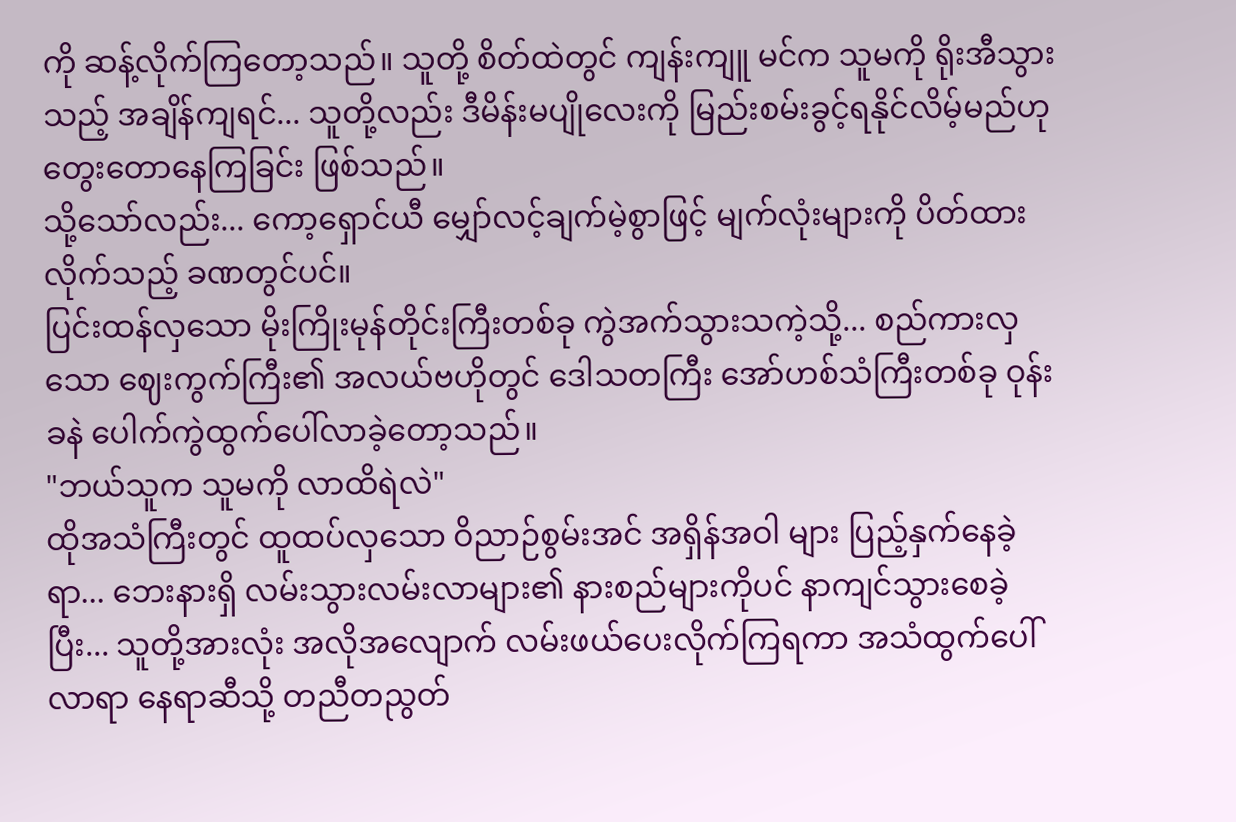ကို ဆန့်လိုက်ကြတော့သည်။ သူတို့ စိတ်ထဲတွင် ကျန်းကျူ မင်က သူမကို ရိုးအီသွားသည့် အချိန်ကျရင်... သူတို့လည်း ဒီမိန်းမပျိုလေးကို မြည်းစမ်းခွင့်ရနိုင်လိမ့်မည်ဟု တွေးတောနေကြခြင်း ဖြစ်သည်။
သို့သော်လည်း... ကော့ရှောင်ယီ မျှော်လင့်ချက်မဲ့စွာဖြင့် မျက်လုံးများကို ပိတ်ထားလိုက်သည့် ခဏတွင်ပင်။
ပြင်းထန်လှသော မိုးကြိုးမုန်တိုင်းကြီးတစ်ခု ကွဲအက်သွားသကဲ့သို့... စည်ကားလှသော ဈေးကွက်ကြီး၏ အလယ်ဗဟိုတွင် ဒေါသတကြီး အော်ဟစ်သံကြီးတစ်ခု ဝုန်းခနဲ ပေါက်ကွဲထွက်ပေါ်လာခဲ့တော့သည်။
"ဘယ်သူက သူမကို လာထိရဲလဲ"
ထိုအသံကြီးတွင် ထူထပ်လှသော ဝိညာဉ်စွမ်းအင် အရှိန်အဝါ များ ပြည့်နှက်နေခဲ့ရာ... ဘေးနားရှိ လမ်းသွားလမ်းလာများ၏ နားစည်များကိုပင် နာကျင်သွားစေခဲ့ပြီး... သူတို့အားလုံး အလိုအလျောက် လမ်းဖယ်ပေးလိုက်ကြရကာ အသံထွက်ပေါ်လာရာ နေရာဆီသို့ တညီတညွတ်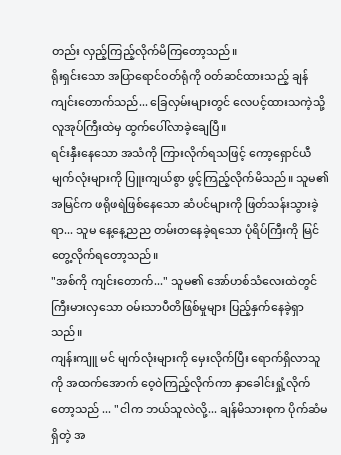တည်း လှည့်ကြည့်လိုက်မိကြတော့သည်။
ရိုးရှင်းသော အပြာရောင်ဝတ်ရုံကို ဝတ်ဆင်ထားသည့် ချန်ကျင်းတောက်သည်... ခြေလှမ်းများတွင် လေပင့်ထားသကဲ့သို့ လူအုပ်ကြီးထဲမှ ထွက်ပေါ်လာခဲ့ချေပြီ။
ရင်းနှီးနေသော အသံကို ကြားလိုက်ရသဖြင့် ကော့ရှောင်ယီ မျက်လုံးများကို ပြူးကျယ်စွာ ဖွင့်ကြည့်လိုက်မိသည်။ သူမ၏ အမြင်က ဖရိုဖရဲဖြစ်နေသော ဆံပင်များကို ဖြတ်သန်းသွားခဲ့ရာ... သူမ နေ့နေ့ညည တမ်းတနေခဲ့ရသော ပုံရိပ်ကြီးကို မြင်တွေ့လိုက်ရတော့သည်။
"အစ်ကို ကျင်းတောက်..." သူမ၏ အော်ဟစ်သံလေးထဲတွင် ကြီးမားလှသော ဝမ်းသာပီတိဖြစ်မှုများ ပြည့်နှက်နေခဲ့ရှာသည်။
ကျန်းကျူ မင် မျက်လုံးများကို မှေးလိုက်ပြီး ရောက်ရှိလာသူကို အထက်အောက် ဝေ့ဝဲကြည့်လိုက်ကာ နှာခေါင်းရှုံ့လိုက်တော့သည် ... "ငါက ဘယ်သူလဲလို့... ချန်မိသားစုက ပိုက်ဆံမရှိတဲ့ အ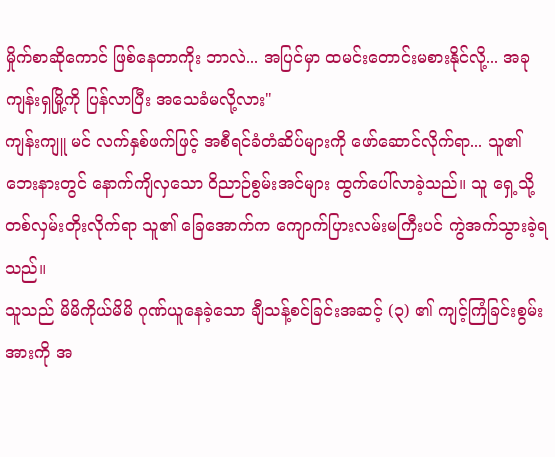မှိုက်စာဆိုကောင် ဖြစ်နေတာကိုး ဘာလဲ... အပြင်မှာ ထမင်းတောင်းမစားနိုင်လို့... အခု ကျန်းရှမြို့ကို ပြန်လာပြီး အသေခံမလို့လား"
ကျန်းကျူ မင် လက်နှစ်ဖက်ဖြင့် အစီရင်ခံတံဆိပ်များကို ဖော်ဆောင်လိုက်ရာ... သူ၏ ဘေးနားတွင် နောက်ကျိလှသော ဝိညာဉ်စွမ်းအင်များ ထွက်ပေါ်လာခဲ့သည်။ သူ ရှေ့သို့ တစ်လှမ်းတိုးလိုက်ရာ သူ၏ ခြေအောက်က ကျောက်ပြားလမ်းမကြီးပင် ကွဲအက်သွားခဲ့ရသည်။
သူသည် မိမိကိုယ်မိမိ ဂုဏ်ယူနေခဲ့သော ချီသန့်စင်ခြင်းအဆင့် (၃) ၏ ကျင့်ကြံခြင်းစွမ်းအားကို အ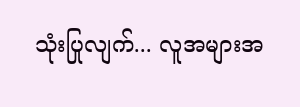သုံးပြုလျက်... လူအများအ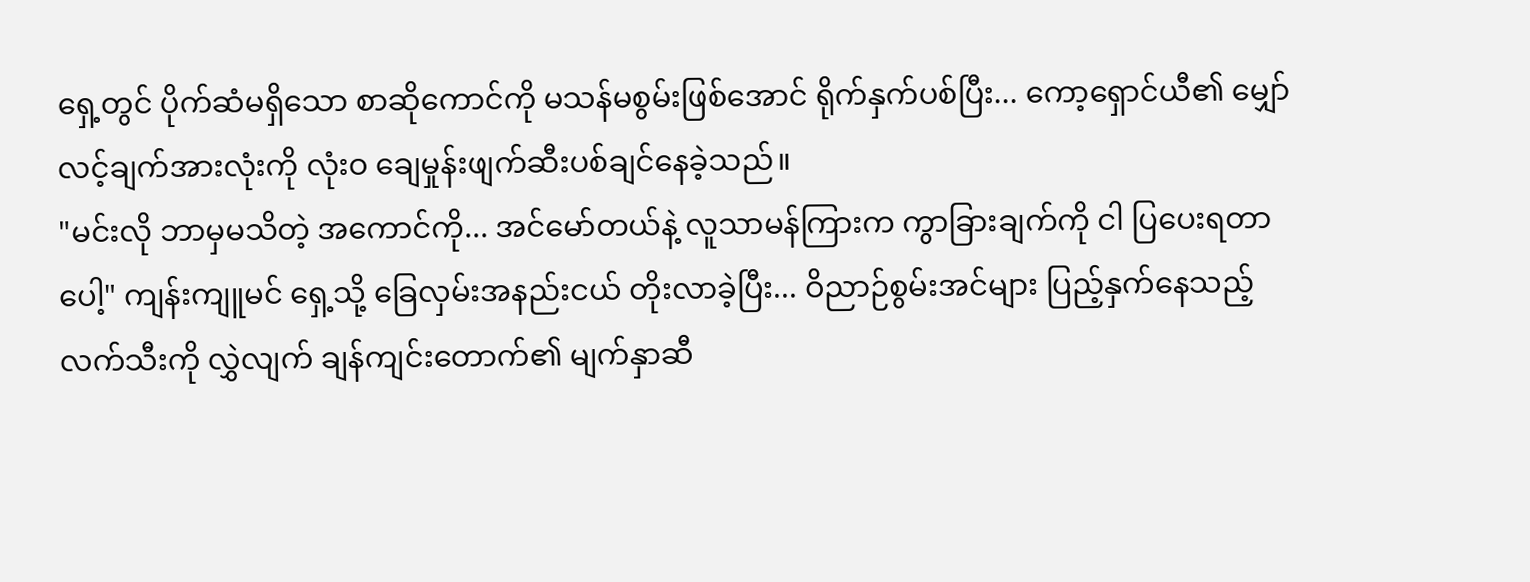ရှေ့တွင် ပိုက်ဆံမရှိသော စာဆိုကောင်ကို မသန်မစွမ်းဖြစ်အောင် ရိုက်နှက်ပစ်ပြီး... ကော့ရှောင်ယီ၏ မျှော်လင့်ချက်အားလုံးကို လုံးဝ ချေမှုန်းဖျက်ဆီးပစ်ချင်နေခဲ့သည်။
"မင်းလို ဘာမှမသိတဲ့ အကောင်ကို... အင်မော်တယ်နဲ့ လူသာမန်ကြားက ကွာခြားချက်ကို ငါ ပြပေးရတာပေါ့" ကျန်းကျူမင် ရှေ့သို့ ခြေလှမ်းအနည်းငယ် တိုးလာခဲ့ပြီး... ဝိညာဉ်စွမ်းအင်များ ပြည့်နှက်နေသည့် လက်သီးကို လွှဲလျက် ချန်ကျင်းတောက်၏ မျက်နှာဆီ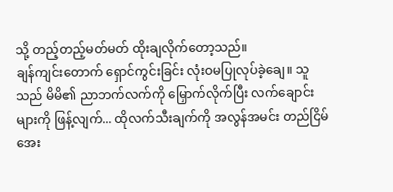သို့ တည့်တည့်မတ်မတ် ထိုးချလိုက်တော့သည်။
ချန်ကျင်းတောက် ရှောင်ကွင်းခြင်း လုံးဝမပြုလုပ်ခဲ့ချေ။ သူသည် မိမိ၏ ညာဘက်လက်ကို မြှောက်လိုက်ပြီး လက်ချောင်းများကို ဖြန့်လျက်... ထိုလက်သီးချက်ကို အလွန်အမင်း တည်ငြိမ်အေး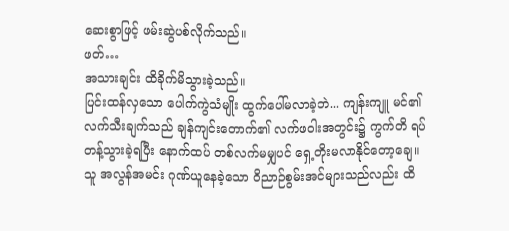ဆေးစွာဖြင့် ဖမ်းဆွဲပစ်လိုက်သည်။
ဖတ်…
အသားချင်း ထိခိုက်မိသွားခဲ့သည်။
ပြင်းထန်လှသော ပေါက်ကွဲသံမျိုး ထွက်ပေါ်မလာခဲ့ဘဲ... ကျန်းကျူ မင်၏ လက်သီးချက်သည် ချန်ကျင်းတောက်၏ လက်ဖဝါးအတွင်း၌ ကွက်တိ ရပ်တန့်သွားခဲ့ရပြီး နောက်ထပ် တစ်လက်မမျှပင် ရှေ့တိုးမလာနိုင်တော့ချေ။ သူ အလွန်အမင်း ဂုဏ်ယူနေခဲ့သော ဝိညာဉ်စွမ်းအင်များသည်လည်း ထိ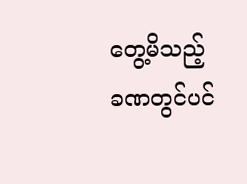တွေ့မိသည့် ခဏတွင်ပင်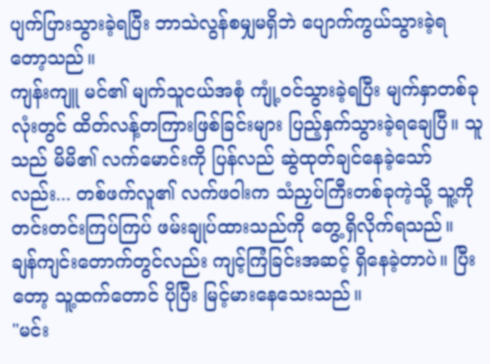ပျက်ပြားသွားခဲ့ရပြီး ဘာသဲလွန်စမျှမရှိဘဲ ပျောက်ကွယ်သွားခဲ့ရတော့သည်။
ကျန်းကျူ မင်၏ မျက်သူငယ်အစုံ ကျုံ့ဝင်သွားခဲ့ရပြီး မျက်နှာတစ်ခုလုံးတွင် ထိတ်လန့်တကြားဖြစ်ခြင်းများ ပြည့်နှက်သွားခဲ့ရချေပြီ။ သူသည် မိမိ၏ လက်မောင်းကို ပြန်လည် ဆွဲထုတ်ချင်နေခဲ့သော်လည်း... တစ်ဖက်လူ၏ လက်ဖဝါးက သံညှပ်ကြီးတစ်ခုကဲ့သို့ သူ့ကို တင်းတင်းကြပ်ကြပ် ဖမ်းချုပ်ထားသည်ကို တွေ့ရှိလိုက်ရသည်။
ချန်ကျင်းတောက်တွင်လည်း ကျင့်ကြံခြင်းအဆင့် ရှိနေခဲ့တာပဲ။ ပြီးတော့ သူ့ထက်တောင် ပိုပြီး မြင့်မားနေသေးသည်။
"မင်း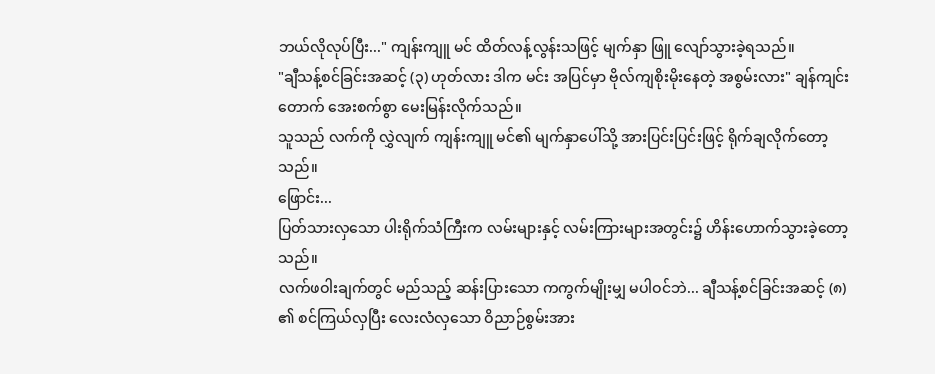ဘယ်လိုလုပ်ပြီး..." ကျန်းကျူ မင် ထိတ်လန့်လွန်းသဖြင့် မျက်နှာ ဖြူ လျော်သွားခဲ့ရသည်။
"ချီသန့်စင်ခြင်းအဆင့် (၃) ဟုတ်လား ဒါက မင်း အပြင်မှာ ဗိုလ်ကျစိုးမိုးနေတဲ့ အစွမ်းလား" ချန်ကျင်းတောက် အေးစက်စွာ မေးမြန်းလိုက်သည်။
သူသည် လက်ကို လွှဲလျက် ကျန်းကျူ မင်၏ မျက်နှာပေါ်သို့ အားပြင်းပြင်းဖြင့် ရိုက်ချလိုက်တော့သည်။
ဖြောင်း...
ပြတ်သားလှသော ပါးရိုက်သံကြီးက လမ်းများနှင့် လမ်းကြားများအတွင်း၌ ဟိန်းဟောက်သွားခဲ့တော့သည်။
လက်ဖဝါးချက်တွင် မည်သည့် ဆန်းပြားသော ကကွက်မျိုးမျှ မပါဝင်ဘဲ... ချီသန့်စင်ခြင်းအဆင့် (၈) ၏ စင်ကြယ်လှပြီး လေးလံလှသော ဝိညာဉ်စွမ်းအား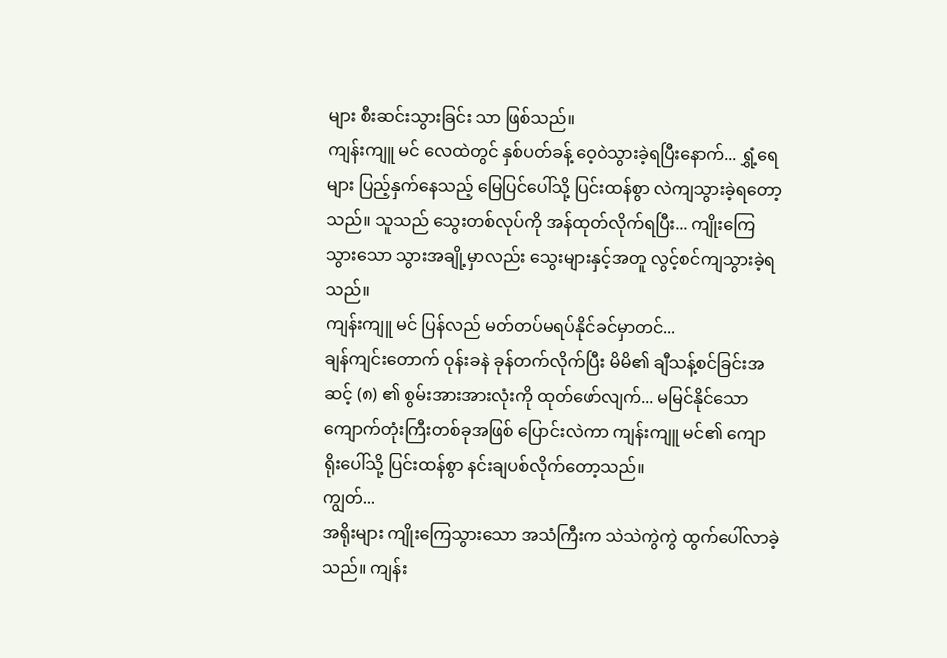များ စီးဆင်းသွားခြင်း သာ ဖြစ်သည်။
ကျန်းကျူ မင် လေထဲတွင် နှစ်ပတ်ခန့် ဝေ့ဝဲသွားခဲ့ရပြီးနောက်... ရွှံ့ရေများ ပြည့်နှက်နေသည့် မြေပြင်ပေါ်သို့ ပြင်းထန်စွာ လဲကျသွားခဲ့ရတော့သည်။ သူသည် သွေးတစ်လုပ်ကို အန်ထုတ်လိုက်ရပြီး... ကျိုးကြေသွားသော သွားအချို့မှာလည်း သွေးများနှင့်အတူ လွင့်စင်ကျသွားခဲ့ရသည်။
ကျန်းကျူ မင် ပြန်လည် မတ်တပ်မရပ်နိုင်ခင်မှာတင်...
ချန်ကျင်းတောက် ဝုန်းခနဲ ခုန်တက်လိုက်ပြီး မိမိ၏ ချီသန့်စင်ခြင်းအဆင့် (၈) ၏ စွမ်းအားအားလုံးကို ထုတ်ဖော်လျက်... မမြင်နိုင်သော ကျောက်တုံးကြီးတစ်ခုအဖြစ် ပြောင်းလဲကာ ကျန်းကျူ မင်၏ ကျောရိုးပေါ်သို့ ပြင်းထန်စွာ နင်းချပစ်လိုက်တော့သည်။
ကျွတ်...
အရိုးများ ကျိုးကြေသွားသော အသံကြီးက သဲသဲကွဲကွဲ ထွက်ပေါ်လာခဲ့သည်။ ကျန်း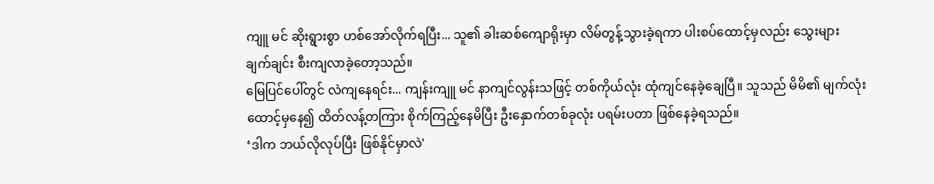ကျူ မင် ဆိုးရွားစွာ ဟစ်အော်လိုက်ရပြီး... သူ၏ ခါးဆစ်ကျောရိုးမှာ လိမ်တွန့်သွားခဲ့ရကာ ပါးစပ်ထောင့်မှလည်း သွေးများ ချက်ချင်း စီးကျလာခဲ့တော့သည်။
မြေပြင်ပေါ်တွင် လဲကျနေရင်း... ကျန်းကျူ မင် နာကျင်လွန်းသဖြင့် တစ်ကိုယ်လုံး ထုံကျင်နေခဲ့ချေပြီ။ သူသည် မိမိ၏ မျက်လုံးထောင့်မှနေ၍ ထိတ်လန့်တကြား စိုက်ကြည့်နေမိပြီး ဦးနှောက်တစ်ခုလုံး ပရမ်းပတာ ဖြစ်နေခဲ့ရသည်။
‘ဒါက ဘယ်လိုလုပ်ပြီး ဖြစ်နိုင်မှာလဲ'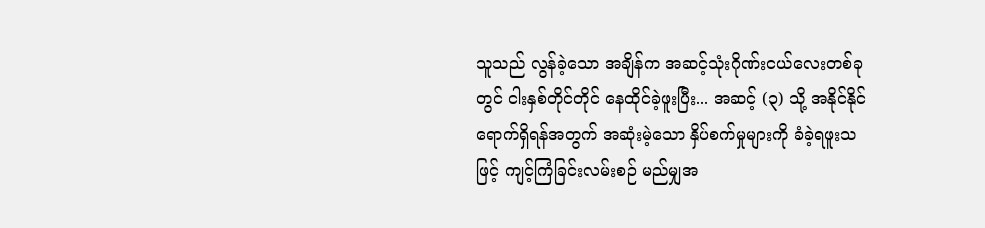သူသည် လွန်ခဲ့သော အချိန်က အဆင့်သုံးဂိုဏ်းငယ်လေးတစ်ခုတွင် ငါးနှစ်တိုင်တိုင် နေထိုင်ခဲ့ဖူးပြီး... အဆင့် (၃) သို့ အနိုင်နိုင် ရောက်ရှိရန်အတွက် အဆုံးမဲ့သော နှိပ်စက်မှုများကို ခံခဲ့ရဖူးသဖြင့် ကျင့်ကြံခြင်းလမ်းစဉ် မည်မျှအ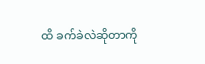ထိ ခက်ခဲလဲဆိုတာကို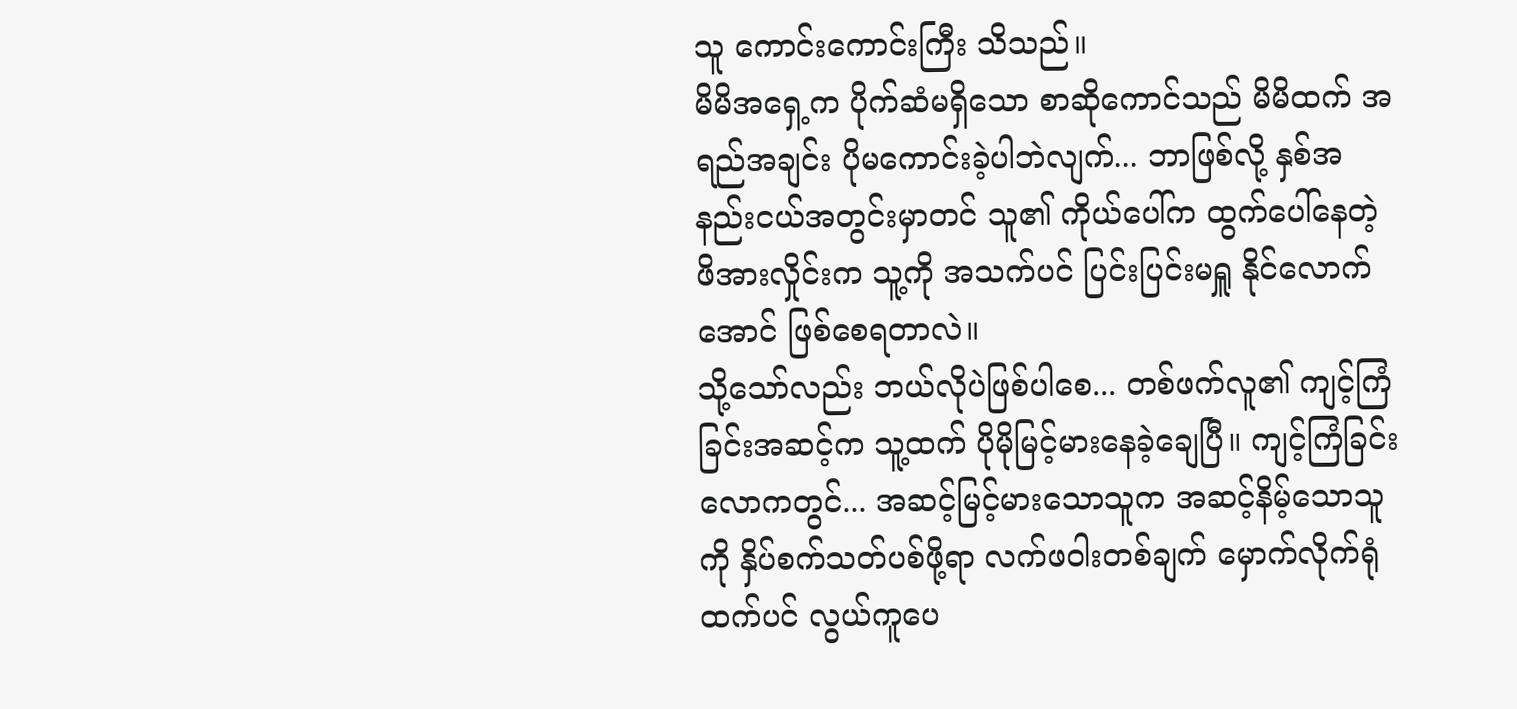သူ ကောင်းကောင်းကြီး သိသည်။
မိမိအရှေ့က ပိုက်ဆံမရှိသော စာဆိုကောင်သည် မိမိထက် အရည်အချင်း ပိုမကောင်းခဲ့ပါဘဲလျက်... ဘာဖြစ်လို့ နှစ်အနည်းငယ်အတွင်းမှာတင် သူ၏ ကိုယ်ပေါ်က ထွက်ပေါ်နေတဲ့ ဖိအားလှိုင်းက သူ့ကို အသက်ပင် ပြင်းပြင်းမရှူ နိုင်လောက်အောင် ဖြစ်စေရတာလဲ။
သို့သော်လည်း ဘယ်လိုပဲဖြစ်ပါစေ... တစ်ဖက်လူ၏ ကျင့်ကြံခြင်းအဆင့်က သူ့ထက် ပိုမိုမြင့်မားနေခဲ့ချေပြီ။ ကျင့်ကြံခြင်းလောကတွင်... အဆင့်မြင့်မားသောသူက အဆင့်နိမ့်သောသူကို နှိပ်စက်သတ်ပစ်ဖို့ရာ လက်ဖဝါးတစ်ချက် မှောက်လိုက်ရုံထက်ပင် လွယ်ကူပေ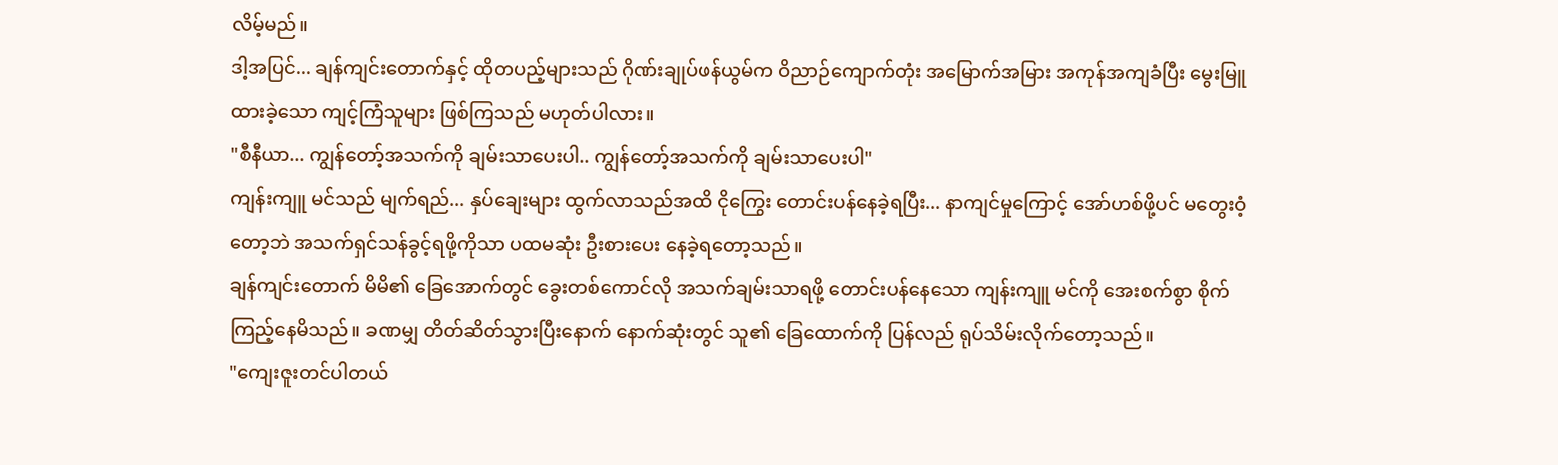လိမ့်မည်။
ဒါ့အပြင်... ချန်ကျင်းတောက်နှင့် ထိုတပည့်များသည် ဂိုဏ်းချုပ်ဖန်ယွမ်က ဝိညာဉ်ကျောက်တုံး အမြောက်အမြား အကုန်အကျခံပြီး မွေးမြူ ထားခဲ့သော ကျင့်ကြံသူများ ဖြစ်ကြသည် မဟုတ်ပါလား။
"စီနီယာ... ကျွန်တော့်အသက်ကို ချမ်းသာပေးပါ.. ကျွန်တော့်အသက်ကို ချမ်းသာပေးပါ"
ကျန်းကျူ မင်သည် မျက်ရည်... နှပ်ချေးများ ထွက်လာသည်အထိ ငိုကြွေး တောင်းပန်နေခဲ့ရပြီး... နာကျင်မှုကြောင့် အော်ဟစ်ဖို့ပင် မတွေးဝံ့တော့ဘဲ အသက်ရှင်သန်ခွင့်ရဖို့ကိုသာ ပထမဆုံး ဦးစားပေး နေခဲ့ရတော့သည်။
ချန်ကျင်းတောက် မိမိ၏ ခြေအောက်တွင် ခွေးတစ်ကောင်လို အသက်ချမ်းသာရဖို့ တောင်းပန်နေသော ကျန်းကျူ မင်ကို အေးစက်စွာ စိုက်ကြည့်နေမိသည်။ ခဏမျှ တိတ်ဆိတ်သွားပြီးနောက် နောက်ဆုံးတွင် သူ၏ ခြေထောက်ကို ပြန်လည် ရုပ်သိမ်းလိုက်တော့သည်။
"ကျေးဇူးတင်ပါတယ်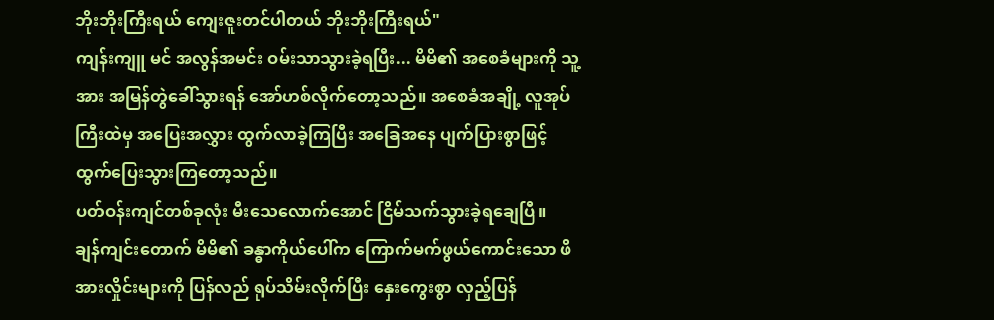ဘိုးဘိုးကြီးရယ် ကျေးဇူးတင်ပါတယ် ဘိုးဘိုးကြီးရယ်"
ကျန်းကျူ မင် အလွန်အမင်း ဝမ်းသာသွားခဲ့ရပြီး... မိမိ၏ အစေခံများကို သူ့အား အမြန်တွဲခေါ်သွားရန် အော်ဟစ်လိုက်တော့သည်။ အစေခံအချို့ လူအုပ်ကြီးထဲမှ အပြေးအလွှား ထွက်လာခဲ့ကြပြီး အခြေအနေ ပျက်ပြားစွာဖြင့် ထွက်ပြေးသွားကြတော့သည်။
ပတ်ဝန်းကျင်တစ်ခုလုံး မီးသေလောက်အောင် ငြိမ်သက်သွားခဲ့ရချေပြီ။
ချန်ကျင်းတောက် မိမိ၏ ခန္ဓာကိုယ်ပေါ်က ကြောက်မက်ဖွယ်ကောင်းသော ဖိအားလှိုင်းများကို ပြန်လည် ရုပ်သိမ်းလိုက်ပြီး နှေးကွေးစွာ လှည့်ပြန်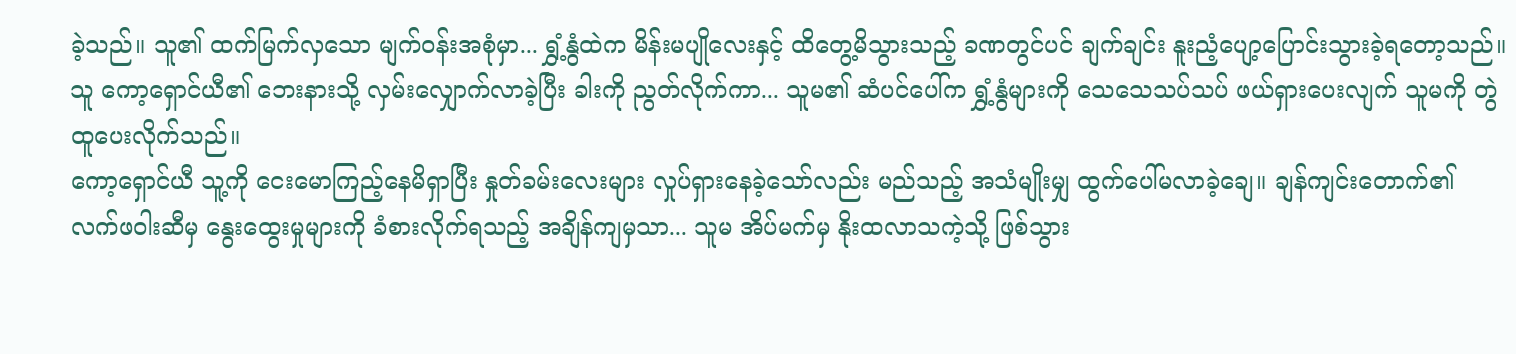ခဲ့သည်။ သူ၏ ထက်မြက်လှသော မျက်ဝန်းအစုံမှာ... ရွှံ့နွံထဲက မိန်းမပျိုလေးနှင့် ထိတွေ့မိသွားသည့် ခဏတွင်ပင် ချက်ချင်း နူးညံ့ပျော့ပြောင်းသွားခဲ့ရတော့သည်။
သူ ကော့ရှောင်ယီ၏ ဘေးနားသို့ လှမ်းလျှောက်လာခဲ့ပြီး ခါးကို ညွတ်လိုက်ကာ... သူမ၏ ဆံပင်ပေါ်က ရွှံ့နွံများကို သေသေသပ်သပ် ဖယ်ရှားပေးလျက် သူမကို တွဲထူပေးလိုက်သည်။
ကော့ရှောင်ယီ သူ့ကို ငေးမောကြည့်နေမိရှာပြီး နှုတ်ခမ်းလေးများ လှုပ်ရှားနေခဲ့သော်လည်း မည်သည့် အသံမျိုးမျှ ထွက်ပေါ်မလာခဲ့ချေ။ ချန်ကျင်းတောက်၏ လက်ဖဝါးဆီမှ နွေးထွေးမှုများကို ခံစားလိုက်ရသည့် အချိန်ကျမှသာ... သူမ အိပ်မက်မှ နိုးထလာသကဲ့သို့ ဖြစ်သွား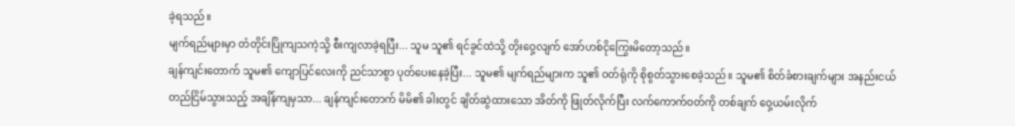ခဲ့ရသည်။
မျက်ရည်များမှာ တံတိုင်းပြိုကျသကဲ့သို့ စီးကျလာခဲ့ရပြီး... သူမ သူ၏ ရင်ခွင်ထဲသို့ တိုးဝှေ့လျက် အော်ဟစ်ငိုကြွေးမိတော့သည်။
ချန်ကျင်းတောက် သူမ၏ ကျောပြင်လေးကို ညင်သာစွာ ပုတ်ပေးနေခဲ့ပြီး... သူမ၏ မျက်ရည်များက သူ၏ ဝတ်ရုံကို စိုစွတ်သွားစေခဲ့သည်။ သူမ၏ စိတ်ခံစားချက်များ အနည်းငယ် တည်ငြိမ်သွားသည့် အချိန်ကျမှသာ... ချန်ကျင်းတောက် မိမိ၏ ခါးတွင် ချိတ်ဆွဲထားသော အိတ်ကို ဖြုတ်လိုက်ပြီး လက်ကောက်ဝတ်ကို တစ်ချက် ဝှေ့ယမ်းလိုက်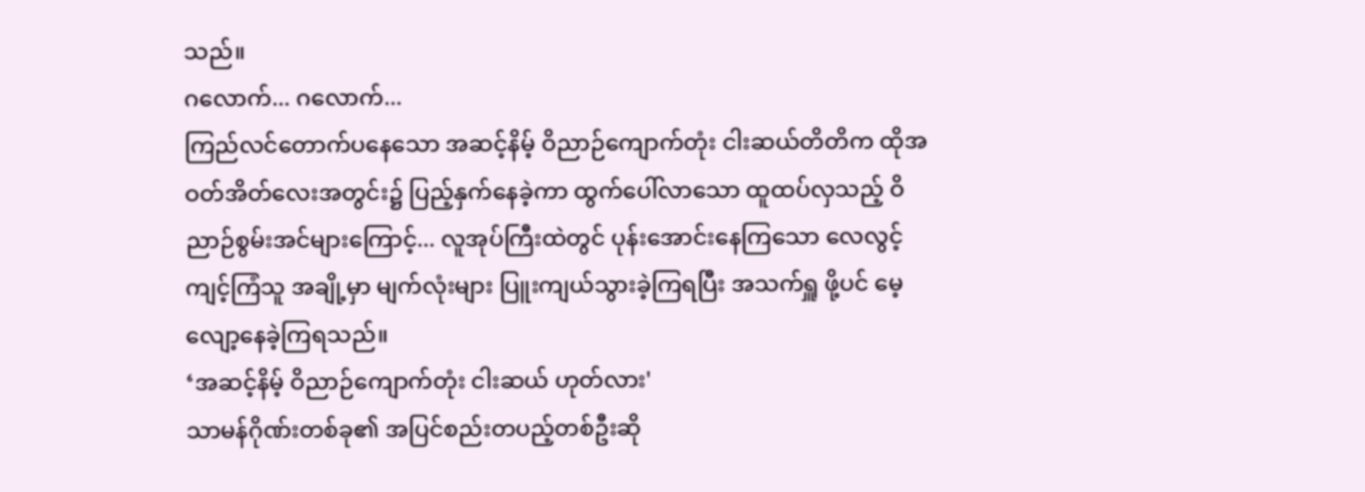သည်။
ဂလောက်... ဂလောက်...
ကြည်လင်တောက်ပနေသော အဆင့်နိမ့် ဝိညာဉ်ကျောက်တုံး ငါးဆယ်တိတိက ထိုအဝတ်အိတ်လေးအတွင်း၌ ပြည့်နှက်နေခဲ့ကာ ထွက်ပေါ်လာသော ထူထပ်လှသည့် ဝိညာဉ်စွမ်းအင်များကြောင့်... လူအုပ်ကြီးထဲတွင် ပုန်းအောင်းနေကြသော လေလွင့်ကျင့်ကြံသူ အချို့မှာ မျက်လုံးများ ပြူးကျယ်သွားခဲ့ကြရပြီး အသက်ရှူ ဖို့ပင် မေ့လျော့နေခဲ့ကြရသည်။
‘အဆင့်နိမ့် ဝိညာဉ်ကျောက်တုံး ငါးဆယ် ဟုတ်လား'
သာမန်ဂိုဏ်းတစ်ခု၏ အပြင်စည်းတပည့်တစ်ဦးဆို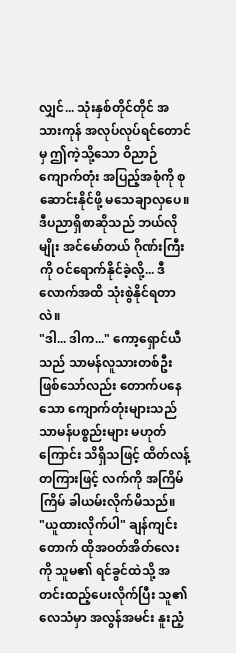လျှင်... သုံးနှစ်တိုင်တိုင် အသားကုန် အလုပ်လုပ်ရင်တောင်မှ ဤကဲ့သို့သော ဝိညာဉ်ကျောက်တုံး အပြည့်အစုံကို စုဆောင်းနိုင်ဖို့ မသေချာလှပေ။ ဒီပညာရှိစာဆိုသည် ဘယ်လိုမျိုး အင်မော်တယ် ဂိုဏ်းကြီးကို ဝင်ရောက်နိုင်ခဲ့လို့... ဒီလောက်အထိ သုံးစွဲနိုင်ရတာလဲ။
"ဒါ... ဒါက..." ကော့ရှောင်ယီသည် သာမန်လူသားတစ်ဦး ဖြစ်သော်လည်း တောက်ပနေသော ကျောက်တုံးများသည် သာမန်ပစ္စည်းများ မဟုတ်ကြောင်း သိရှိသဖြင့် ထိတ်လန့်တကြားဖြင့် လက်ကို အကြိမ်ကြိမ် ခါယမ်းလိုက်မိသည်။
"ယူထားလိုက်ပါ" ချန်ကျင်းတောက် ထိုအဝတ်အိတ်လေးကို သူမ၏ ရင်ခွင်ထဲသို့ အတင်းထည့်ပေးလိုက်ပြီး သူ၏ လေသံမှာ အလွန်အမင်း နူးညံ့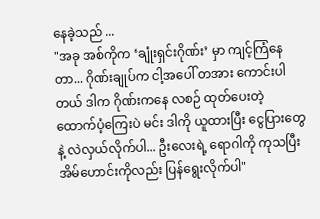နေခဲ့သည် ...
"အခု အစ်ကိုက ‘ချုံးရှင်းဂိုဏ်း’ မှာ ကျင့်ကြံနေတာ... ဂိုဏ်းချုပ်က ငါ့အပေါ် တအား ကောင်းပါတယ် ဒါက ဂိုဏ်းကနေ လစဉ် ထုတ်ပေးတဲ့ ထောက်ပံ့ကြေးပဲ မင်း ဒါကို ယူထားပြီး ငွေပြားတွေနဲ့ လဲလှယ်လိုက်ပါ... ဦးလေးရဲ့ ရောဂါကို ကုသပြီး အိမ်ဟောင်းကိုလည်း ပြန်ရွေးလိုက်ပါ"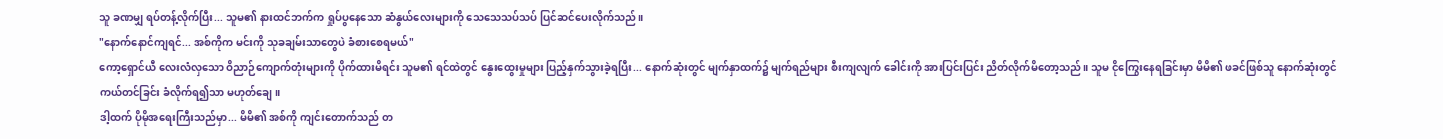သူ ခဏမျှ ရပ်တန့်လိုက်ပြီး... သူမ၏ နားထင်ဘက်က ရှုပ်ပွနေသော ဆံနွယ်လေးများကို သေသေသပ်သပ် ပြင်ဆင်ပေးလိုက်သည်။
"နောက်နောင်ကျရင်... အစ်ကိုက မင်းကို သုခချမ်းသာတွေပဲ ခံစားစေရမယ်"
ကော့ရှောင်ယီ လေးလံလှသော ဝိညာဉ်ကျောက်တုံးများကို ပိုက်ထားမိရင်း သူမ၏ ရင်ထဲတွင် နွေးထွေးမှုများ ပြည့်နှက်သွားခဲ့ရပြီး... နောက်ဆုံးတွင် မျက်နှာထက်၌ မျက်ရည်များ စီးကျလျက် ခေါင်းကို အားပြင်းပြင်း ညိတ်လိုက်မိတော့သည်။ သူမ ငိုကြွေးနေရခြင်းမှာ မိမိ၏ ဖခင်ဖြစ်သူ နောက်ဆုံးတွင် ကယ်တင်ခြင်း ခံလိုက်ရ၍သာ မဟုတ်ချေ။
ဒါ့ထက် ပိုမိုအရေးကြီးသည်မှာ... မိမိ၏ အစ်ကို ကျင်းတောက်သည် တ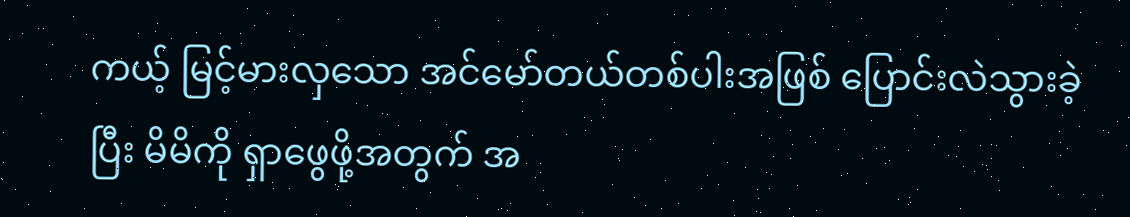ကယ့် မြင့်မားလှသော အင်မော်တယ်တစ်ပါးအဖြစ် ပြောင်းလဲသွားခဲ့ပြီး မိမိကို ရှာဖွေဖို့အတွက် အ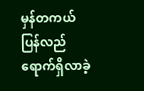မှန်တကယ် ပြန်လည် ရောက်ရှိလာခဲ့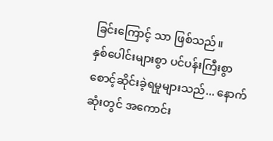ခြင်းကြောင့် သာ ဖြစ်သည်။
နှစ်ပေါင်းများစွာ ပင်ပန်းကြီးစွာ စောင့်ဆိုင်းခဲ့ရမှုများသည်... နောက်ဆုံးတွင် အကောင်း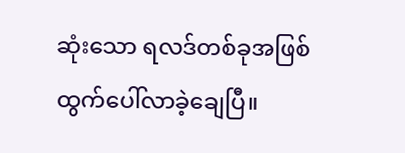ဆုံးသော ရလဒ်တစ်ခုအဖြစ် ထွက်ပေါ်လာခဲ့ချေပြီ။